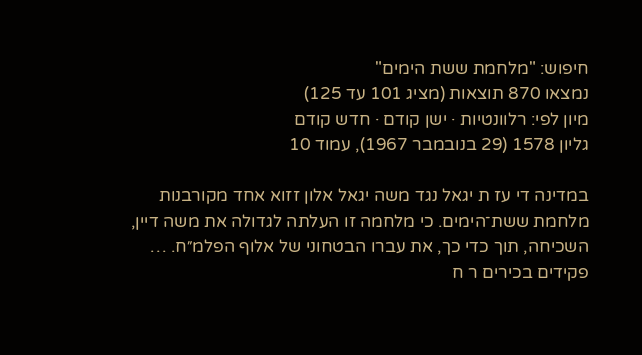חיפוש: "מלחמת ששת הימים"
נמצאו 870 תוצאות (מציג 101 עד 125)
מיון לפי: רלוונטיות · ישן קודם · חדש קודם
גליון 1578 (29 בנובמבר 1967), עמוד 10

במדינה די עז ת יגאל נגד משה יגאל אלון זזוא אחד מקורבנות מלחמת ששת־הימים. כי מלחמה זו העלתה לגדולה את משה דיין, השכיחה, תוך כדי כך, את עברו הבטחוני של אלוף הפלמ״ח. … פקידים בכירים ר ח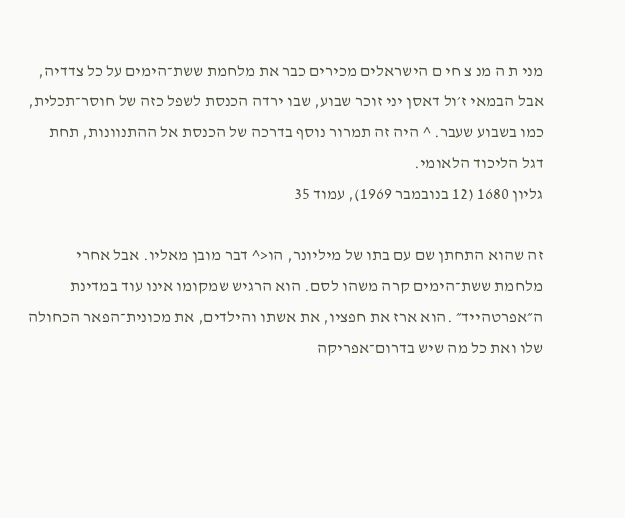מני ת ה מנ צ חי ם הישראלים מכירים כבר את מלחמת ששת־הימים על כל צדדיה, אבל הבמאי ז׳ול דאסן יני זוכר שבוע, שבו ירדה הכנסת לשפל כזה של חוסר־תכלית, כמו בשבוע שעבר. ^ היה זה תמרור נוסף בדרכה של הכנסת אל ההתנוונות, תחת דגל הליכוד הלאומי.
גליון 1680 (12 בנובמבר 1969), עמוד 35

זה שהוא התחתן שם עם בתו של מיליונר, הו<^ דבר מובן מאליו. אבל אחרי מלחמת ששת־הימים קרה משהו לסם. הוא הרגיש שמקומו אינו עוד במדינת ה״אפרטהייד״ .הוא ארז את חפציו, את אשתו והילדים, את מכונית־הפאר הכחולה שלו ואת כל מה שיש בדרום־אפריקה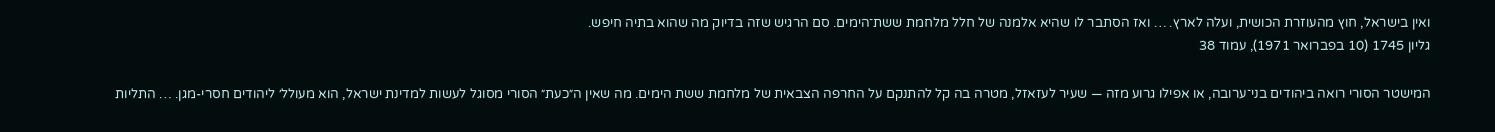ואין בישראל, חוץ מהעוזרת הכושית, ועלה לארץ. … ואז הסתבר לו שהיא אלמנה של חלל מלחמת ששת־הימים. סם הרגיש שזה בדיוק מה שהוא בתיה חיפש.
גליון 1745 (10 בפברואר 1971), עמוד 38

המישטר הסורי רואה ביהודים בני־ערובה, או אפילו גרוע מזה — שעיר לעזאזל, מטרה בה קל להתנקם על החרפה הצבאית של מלחמת ששת הימים. מה שאין ה״כעת״ הסורי מסוגל לעשות למדינת ישראל, הוא מעולל׳ ליהודים חסרי-מגן. … התליות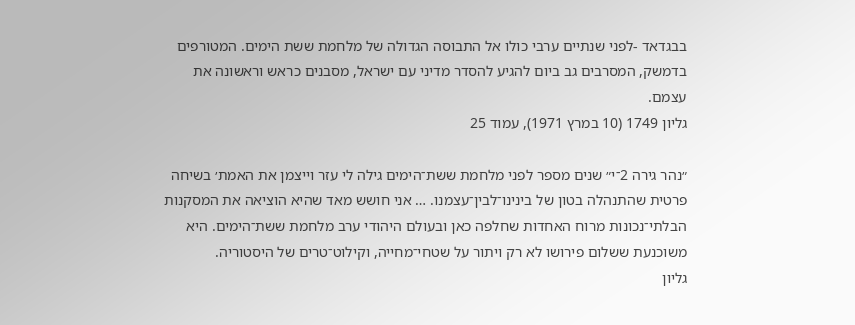בבגדאד -לפני שנתיים ערבי כולו אל התבוסה הגדולה של מלחמת ששת הימים. המטורפים בדמשק, המסרבים גב ביום להגיע להסדר מדיני עם ישראל, מסבנים כראש וראשונה את עצמם.
גליון 1749 (10 במרץ 1971), עמוד 25

״נהר גירה 2־י״ שנים מספר לפני מלחמת ששת־הימים גילה לי עזר וייצמן את האמת׳ בשיחה פרטית שהתנהלה בטון של בינינו־לבין־עצמנו. … אני חושש מאד שהיא הוציאה את המסקנות הבלתי־נכונות מרוח האחדות שחלפה כאן ובעולם היהודי ערב מלחמת ששת־הימים. היא משוכנעת ששלום פירושו לא רק ויתור על שטחי־מחייה, וקילוט־טרים של היסטוריה.
גליון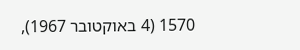1570 (4 באוקטובר 1967),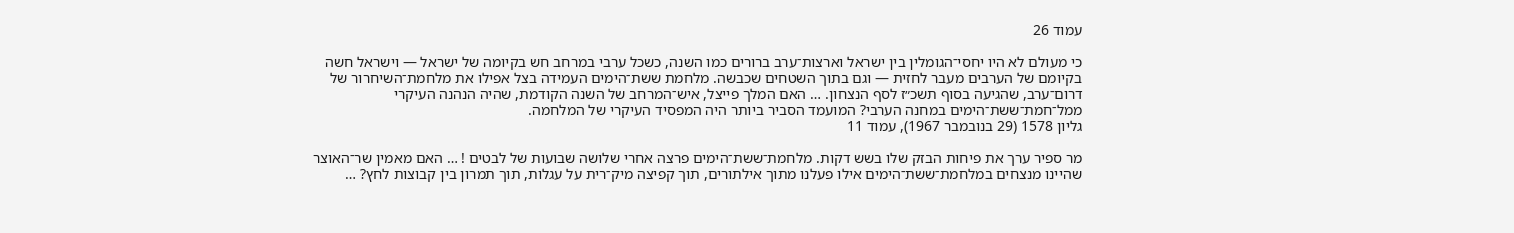עמוד 26

כי מעולם לא היו יחסי־הגומלין בין ישראל וארצות־ערב ברורים כמו השנה, כשכל ערבי במרחב חש בקיומה של ישראל — וישראל חשה בקיומם של הערבים מעבר לחזית — וגם בתוך השטחים שכבשה. מלחמת ששת־הימים העמידה בצל אפילו את מלחמת־השיחרור של דרום־ערב, שהגיעה בסוף תשכ״ז לסף הנצחון. … האם המלך פייצל, איש־המרחב של השנה הקודמת, שהיה הנהנה העיקרי ממל־חמת־ששת־הימים במחנה הערבי? המועמד הסביר ביותר היה המפסיד העיקרי של המלחמה.
גליון 1578 (29 בנובמבר 1967), עמוד 11

מר ספיר ערך את פיחות הבזק שלו בשש דקות. מלחמת־ששת־הימים פרצה אחרי שלושה שבועות של לבטים ! … האם מאמין שר־האוצר שהיינו מנצחים במלחמת־ששת־הימים אילו פעלנו מתוך אילתורים, תוך קפיצה מיק־רית על עגלות, תוך תמרון בין קבוצות לחץ? …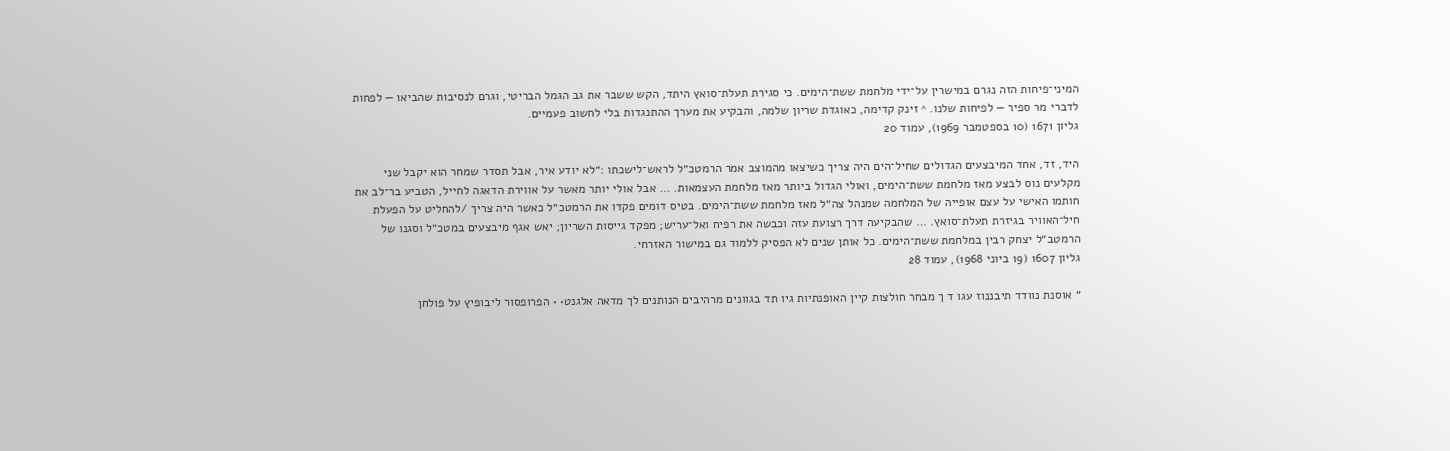המיני־פיחות הזה נגרם במישרין על־ידי מלחמת ששת־הימים. כי סגירת תעלת־סואץ היתד, הקש ששבר את גב הגמל הבריטי, וגרם לנסיבות שהביאו — לפחות לדברי מר ספיר — לפיחות שלנו. ^ זינק קדימה, כאוגדת שריון שלמה, והבקיע את מערך ההתנגדות בלי לחשוב פעמיים.
גליון 1671 (10 בספטמבר 1969), עמוד 20

היד, זד, אחד המיבצעים הגדולים שחיל־הים היה צריך כשיצאו מהמוצב אמר הרמטכ״ל לראש־לישכתו :״לא יודע איר, אבל תסדר שמחר הוא יקבל שני מקלעים נוס לבצע מאז מלחמת ששת־הימים, ואולי הגדול ביותר מאז מלחמת העצמאות. … אבל אולי יותר מאשר על אווירת הדאגה לחייל, הטביע בר־לב את חותמו האישי על עצם אופייה של המלחמה שמנהל צה״ל מאז מלחמת ששת־הימים. בטיס דומים פקדו את הרמטכ״ל כאשר היה צריך /להחליט על הפעלת חיל־האוויר בגיזרת תעלת־סואץ. … שהבקיעה דרך רצועת עזה וכבשה את רפיח ואל־עריש; מפקד גייסות השריון; יאש אגף מיבצעים במטכ״ל וסגנו של הרמטב״ל יצחק רבין במלחמת ששת־הימים. כל אותן שנים לא הפסיק ללמוד גם במישור האזרחי.
גליון 1607 (19 ביוני 1968), עמוד 28

״ אוסנת נוודד תיבננוז עגו ד ך מבחר חולצות קיין האופנתיות גיו תד בגוונים מרהיבים הנותנים לך מדאה אלגנט• • הפרופסור ליבופיץ על פולחן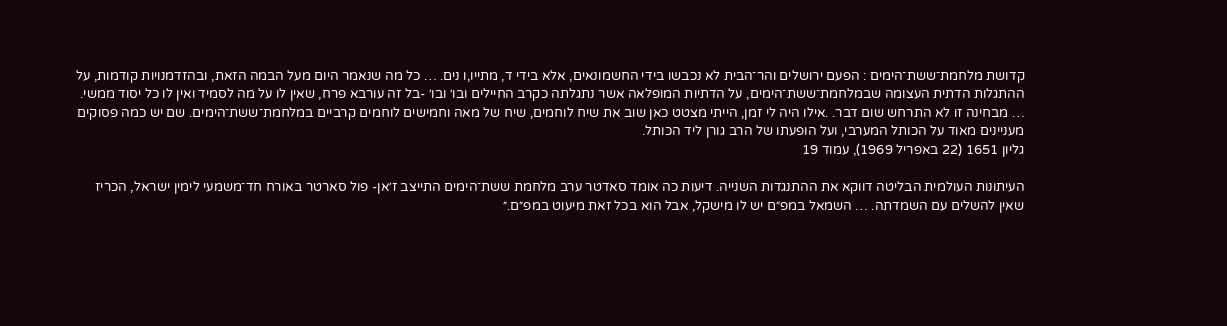קדושת מלחמת־ששת־הימים : הפעם ירושלים והר־הבית לא נכבשו בידי החשמונאים, אלא בידי ד, מתייו,ו נים. … כל מה שנאמר היום מעל הבמה הזאת, ובהזדמנויות קודמות, על ההתגלות הדתית העצומה שבמלחמת־ששת־הימים, על הדתיות המופלאה אשר נתגלתה כקרב החיילים ובו׳ ובו׳ -בל זה עורבא פרח, שאין לו על מה לסמיד ואין לו כל יסוד ממשי. … מבחינה זו לא התרחש שום דבר. .אילו היה לי זמן, הייתי מצטט כאן שוב את שיח לוחמים, שיח של מאה וחמישים לוחמים קרביים במלחמת־ששת־הימים. שם יש כמה פסוקים מעניינים מאוד על הכותל המערבי, ועל הופעתו של הרב גורן ליד הכותל.
גליון 1651 (22 באפריל 1969), עמוד 19

העיתונות העולמית הבליטה דווקא את ההתנגדות השנייה. דיעות כה אומד סאדטר ערב מלחמת ששת־הימים התייצב ז׳אן- פול סארטר באורח חד־משמעי לימין ישראל, הכריז שאין להשלים עם השמדתה. … השמאל במפ״ם יש לו מישקל, אבל הוא בכל זאת מיעוט במפ״ם.״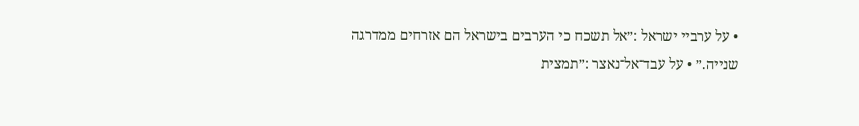• על ערביי ישראל :״אל תשכח כי הערבים בישראל הם אזרחים ממדרגה שנייה.״ • על עבד־אל־נאצר :״תמצית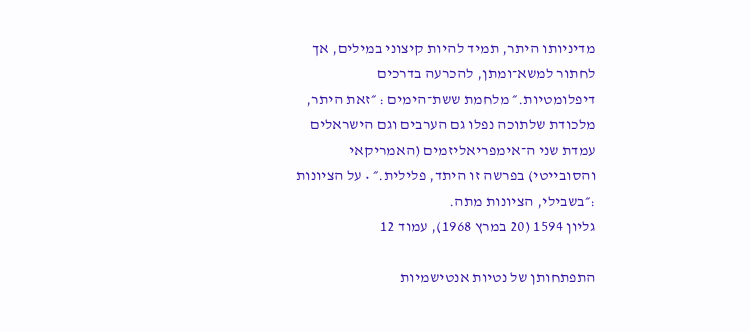מדיניותו היתר, תמיד להיות קיצוני במילים, אך לחתור למשא־ומתן, להכרעה בדרכים דיפלומטיות.״ מלחמת ששת־הימים : ״זאת היתר, מלכודת שלתוכה נפלו גם הערבים וגם הישראלים עמדת שני ה־אימפריאליזמים (האמריקאי והסובייטי) בפרשה זו היתד, פלילית.״ • על הציונות :״בשבילי, הציונות מתה.
גליון 1594 (20 במרץ 1968), עמוד 12

התפתחותן של נטיות אנטישמיות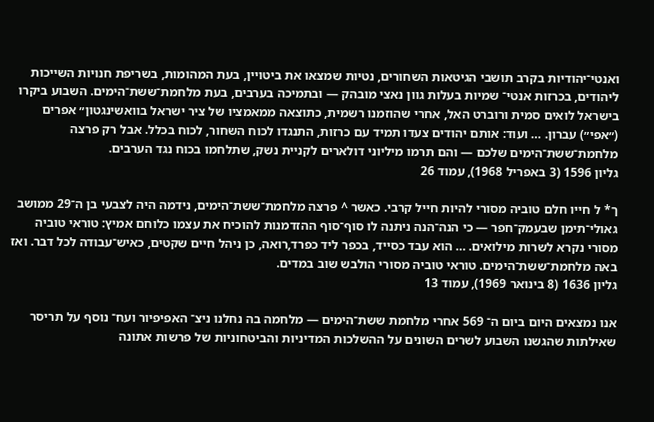ואנטי־יהודיות בקרב תושבי הגיטאות השחורים, נטיות שמצאו את ביטויין, בעת המהומות, בשריפת חנויות השייכות ליהודים, בכרזות אנטי־ שמיות בעלות גוון נאצי מובהק — ובתמיכה בערבים, בעת מלחמת־ששת־הימים. השבוע ביקרו בישראל לואים סמית ורוברט האל, אחרי שהוזמנו רשמית, כתוצאה ממאמציו של ציר ישראל בוואשינגטון״ אפרים (״אפי״) עברון. … ועוד: אותם יהודים צעדו תמיד עם כרזות, התנגדו לכוח השחור, לכוח בכלל. אבל רק פרצה מלחמת־ששת־הימים שלכם — והם תרמו מיליוני דולארים לקניית נשק, שתלחמו בכוח נגד הערבים.
גליון 1596 (3 באפריל 1968), עמוד 26

ך* ל חייו חלם טוביה מסורי להיות חייל קרבי. כאשר ^ פרצה מלחמת־ששת־הימים, נידמה היה לצבעי בן ה־29 ממושב גאולי־תימן שבעמק־חפר — כי הנה־הנה ניתנה לו סוף־סוף ההזדמנות להוכיח את עצמו כלוחם אמיץ: טוראי טוביה מסורי נקרא לשרות מילואים. … הוא עבד כסייד, בכפר ליד כפרד,רואה, כן ניהל חיים שקטים, כאיש־עבודה לכל דבר. ואז באה מלחמת־ששת־הימים. טוראי טוביה מסורי הולבש שוב במדים.
גליון 1636 (8 בינואר 1969), עמוד 13

אנו נמצאים היום ביום ה־ 569 אחרי מלחמת ששת־הימים — מלחמה בה נחלנו ניצ־ האפיפיור ועח־ נוסף על תריסר שאילתות שהגשנו השבוע לשרים השונים על ההשלכות המדיניות והביטחוניות של פרשות אתונה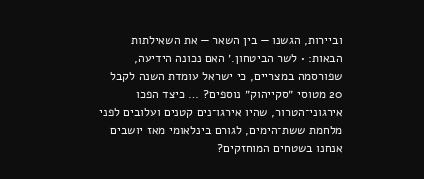וביירות, הגשנו — בין השאר — את השאילתות הבאות: • לשר הביטחון.׳ האם נכונה הידיעה, שפורסמה במצריים, כי ישראל עומדת השנה לקבל 20 מטוסי ״סקייהוק״ נוספים? … כיצד הפכו אירגוני־הטרור, שהיו אירגו־נים קטנים ועלובים לפני מלחמת ששת־הימים, לגורם בינלאומי מאז יושבים אנחנו בשטחים המוחזקים?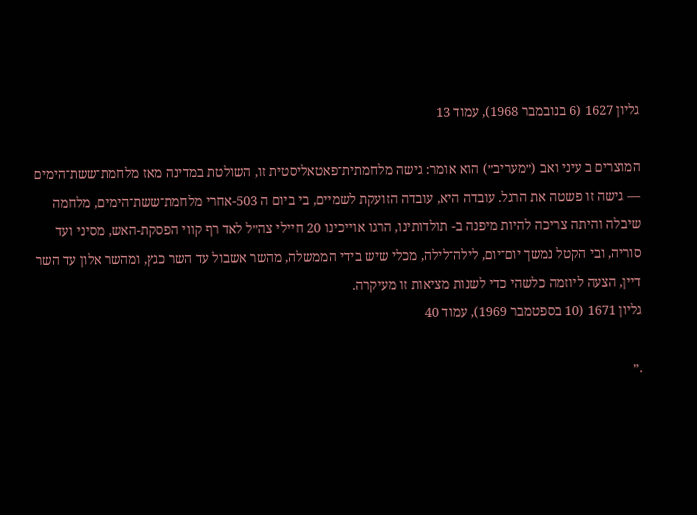גליון 1627 (6 בנובמבר 1968), עמוד 13

המוצרים ב עיני ואב (״מעריב״) הוא אומר: גישה מלחמתית־פאטאליסטית זו, השולטת במדינה מאז מלחמת־ששת־הימים — גישה זו פשטה את הרגל. עובדה היא, עובדה הזועקת לשמיים, בי ביום ה 503-אחרי מלחמת־ששת־הימים, מלחמה שיבלה והיתה צריכה להיות מיפנה ב- תולדותינו, הרגו אוייכינו 20 חיילי צה״ל לאד רף קווי הפסקת-האש, מסיני ועד סוריה, ובי הקטל נמשך יום־יום, לילה־לילה, מכלי שיש בידי הממשלה, מהשר אשבול עד השר כגץ, ומהשר אלון עד השר דיין, הצעה ליוזמה כלשהי כדי לשנות מציאות זו מעיקרה.
גליון 1671 (10 בספטמבר 1969), עמוד 40

.״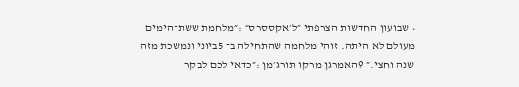• שבועון החדשות הצרפתי ״ל׳אקססרס״ :״מלחמת ששת־הימים מעולם לא היתה. זוהי מלחמה שהתחילה ב־ 5ביוני ונמשכת מזה שנה וחצי.״ 9האמרגן מרקו תורג׳מן :״כדאי לכם לבקר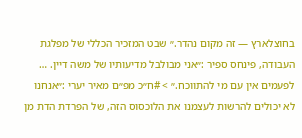בחוצלארץ — זה מקום נהדר.״ שבט המזכיר הכללי של מפלגת העבודה, פינחס ספיר :״אני מבולבל מדיעותיו של משה דיין. … לפעמים אין עם מי להתווכח.״ > #ח״כ מפ״ם מאיר יערי :״אנחנו לא יכולים להרשות לעצמנו את הלוכסוס הזה, של הפרדת הדת מן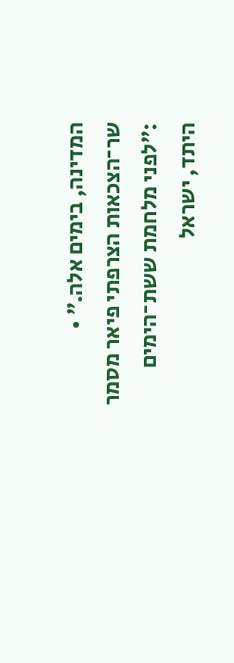המדינה, בימים אלה.״ • שר־הצכאות הצרפתי פיאר מסמר :״לפני מלחמת ששת־הימים היתד, ישראל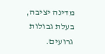מדינה יציבה, בעלת גבולות גרועים.